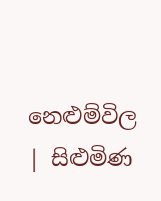නෙළුම්විල | සිළුමිණ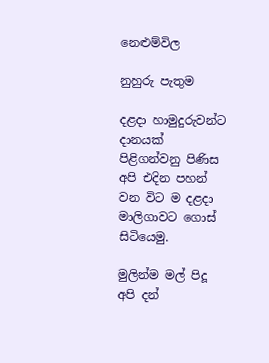නෙළුම්විල

නුහුරු පැතුම

දළදා හාමුදුරුවන්ට දානයක් පිළිගන්වනු පිණිස අපි එදින පහන් වන විට ම දළදා මාලිගාවට ගොස් සිටියෙමු.

මුලින්ම මල් පිදූ අපි දන්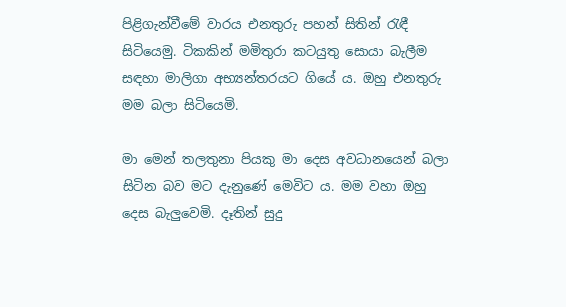පිළිගැන්වීමේ වාරය එනතුරු පහන් සිතින් රැඳී සිටියෙමු. ටිකකින් මමිතුරා කටයුතු සොයා බැලීම ස‍ඳහා මාලිගා අභ්‍යන්තරයට ගියේ ය. ඔහු එනතුරු මම බලා සිටියෙමි.

මා මෙන් තලතුනා පියකු මා දෙස අවධානයෙන් බලා සිටින බව මට දැනුණේ මෙවිට ය. මම වහා ඔහු දෙස බැලුවෙමි. දෑතින් සුදු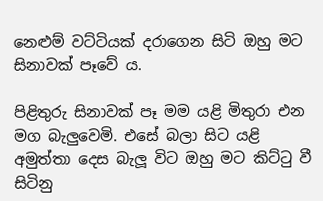නෙළුම් වට්ටියක් දරාගෙන සිටි ඔහු මට සිනාවක් පෑවේ ය.

පිළිතුරු සිනාවක් පෑ මම යළි මිතුරා එන මග බැලුවෙමි. එසේ බලා සිට යළි අමුත්තා දෙස බැලූ විට ඔහු මට කිට්ටු වී සිටිනු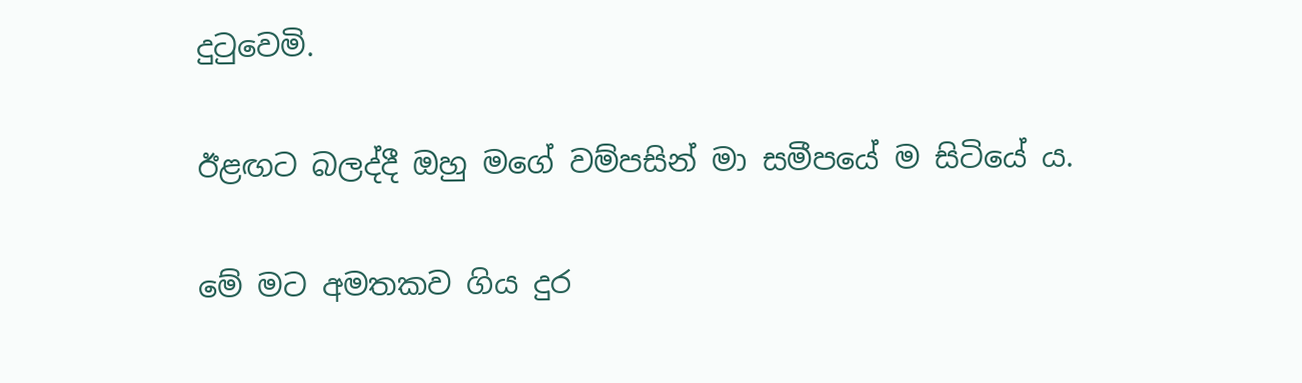දුටුවෙමි.

ඊළඟට බලද්දී ඔහු මගේ වම්පසින් මා සමීපයේ ම සිටියේ ය.

මේ මට අමතකව ගිය දුර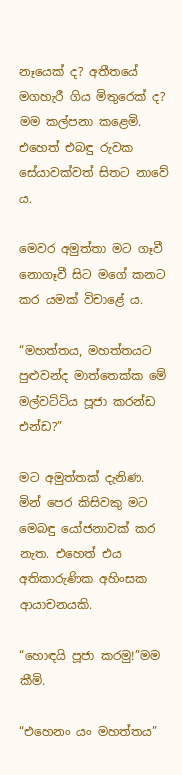නෑයෙක් ද? අතීතයේ මගහැරී ගිය මිතුරෙක් ද? මම කල්පනා කළෙමි. එහෙත් එබඳු රුවක සේයාවක්වත් සිතට නාවේ ය.

මෙවර අමුත්තා මට ගෑවී නොගෑවී සිට මගේ කනට කර යමක් විචාළේ ය.

“මහත්තය, මහත්තයට පුළුවන්ද මාත්තෙක්ක මේ මල්වට්ටිය පූජා කරන්ඩ එන්ඩ?”

මට අමුත්තක් දැනිණ. මින් පෙර කිසිවකු මට මෙබඳු යෝජනාවක් කර නැත. එහෙත් එය අතිකාරුණික අහිංසක ආයාචනයකි.

“හොඳයි පූජා කරමු!”මම කීමි.

“එහෙනං යං මහත්තය”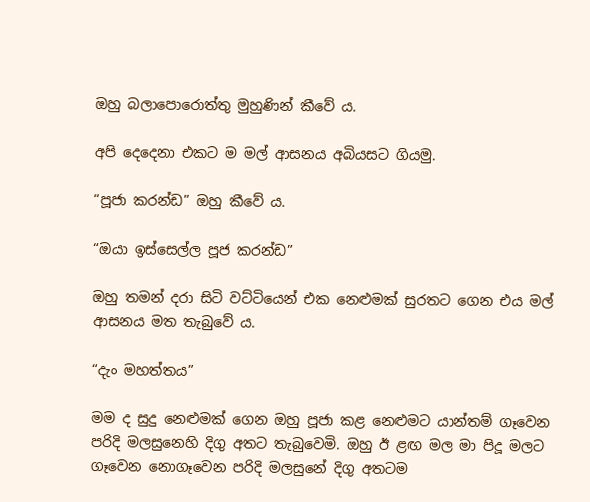ඔහු බලාපොරොත්තු මුහුණින් කීවේ ය.

අපි දෙදෙනා එකට ම මල් ආසනය අබියසට ගියමු.

“පූජා කරන්ඩ” ඔහු කීවේ ය.

“ඔයා ඉස්සෙල්ල පූජ කරන්ඩ”

ඔහු තමන් දරා සිටි වට්ටියෙන් එක නෙළුමක් සුරතට ගෙන එය මල් ආසනය මත තැබුවේ ය.

“දැං මහත්තය”

මම ද සුදු නෙළුමක් ගෙන ඔහු පූජා කළ නෙළුමට යාන්තම් ගෑවෙන පරිදි මලසුනෙහි දිගු අතට තැබුවෙමි. ඔහු ඊ ළඟ මල මා පිදූ මලට ගෑවෙන නොගෑවෙන පරිදි මලසුනේ දිගු අතටම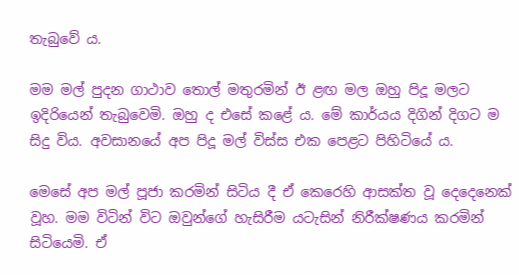තැබුවේ ය.

මම මල් පුදන ගාථාව තොල් මතුරමින් ඊ ළඟ මල ඔහු පිදූ මලට ඉදිරියෙන් තැබුවෙමි. ඔහු ද එසේ කළේ ය. මේ කාර්යය දිගින් දිගට ම සිදු විය. අවසානයේ අප පිදූ මල් විස්ස එක පෙළට පිහිටියේ ය.

මෙසේ අප මල් පූජා කරමින් සිටිය දී ඒ කෙරෙහි ආසක්ත වූ දෙදෙනෙක් වූහ. මම විටින් විට ඔවුන්ගේ හැසිරීම යටැසින් නිරීක්ෂණය කරමින් සිටියෙමි. ඒ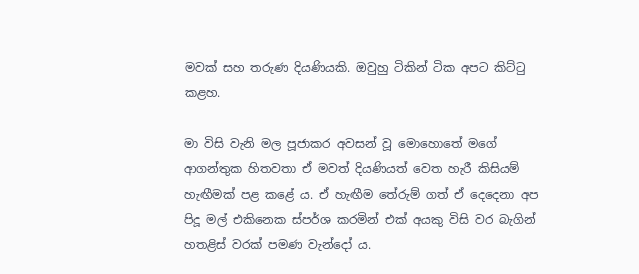මවක් සහ තරුණ දියණියකි. ඔවුහු ටිකින් ටික අපට කිට්ටු කළහ.

මා විසි වැනි මල පූජාකර අවසන් වූ මොහොතේ මගේ ආගන්තුක හිතවතා ඒ මවත් දියණියත් වෙත හැරී කිසියම් හැඟීමක් පළ කළේ ය. ඒ හැඟීම තේරුම් ගත් ඒ දෙදෙනා අප පිදූ මල් එකිනෙක ස්පර්ශ කරමින් එක් අයකු විසි වර බැගින් හතළිස් වරක් පමණ වැන්දෝ ය.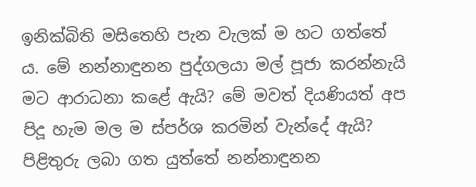ඉනික්බිති මසිතෙහි පැන වැලක් ම හට ගත්තේ ය. මේ නන්නාඳුනන පුද්ගලයා මල් පූජා කරන්නැයි මට ආරාධනා කළේ ඇයි? මේ මවත් දියණියත් අප පිදූ හැම මල ම ස්පර්ශ කරමින් වැන්දේ ඇයි? පිළිතුරු ලබා ගත යුත්තේ නන්නාඳුනන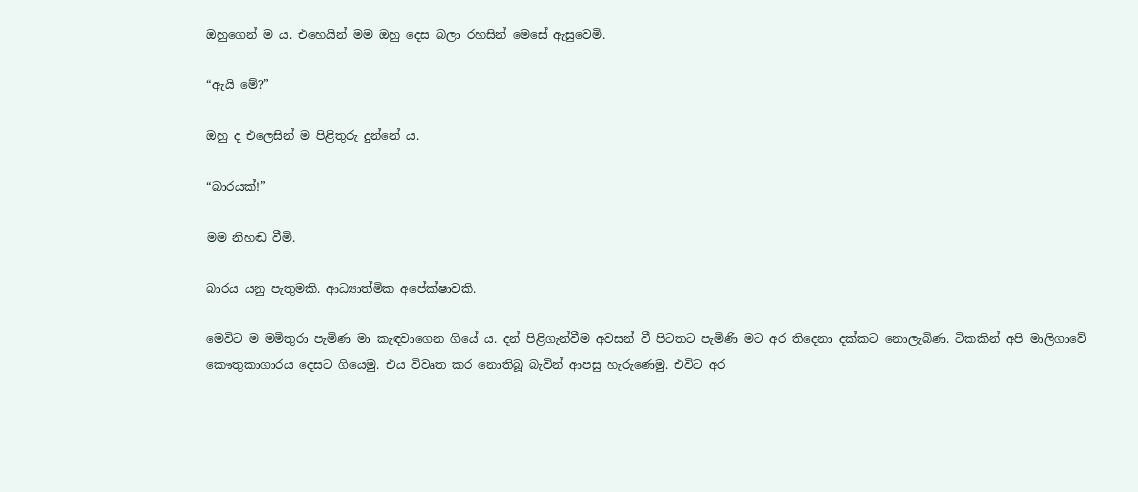ඔහුගෙන් ම ය. එහෙයින් මම ඔහු දෙස බලා රහසින් මෙසේ ඇසුවෙමි.

“ඇයි මේ?”

ඔහු ද එලෙසින් ම පිළිතුරු දුන්නේ ය.

“බාරයක්!”

මම නිහඬ වීමි.

බාරය යනු පැතුමකි. ආධ්‍යාත්මික අපේක්ෂාවකි.

මෙවිට ම මමිතුරා පැමිණ මා කැඳවාගෙන ගියේ ය. දන් පිළිගැන්වීම අවසන් වී පිටතට පැමිණි මට අර තිදෙනා දක්කට නොලැබිණ. ටිකකින් අපි මාලිගාවේ කෞතුකාගාරය දෙසට ගියෙමු. එය විවෘත කර නොතිබූ බැවින් ආපසු හැරුණෙමු. එවිට අර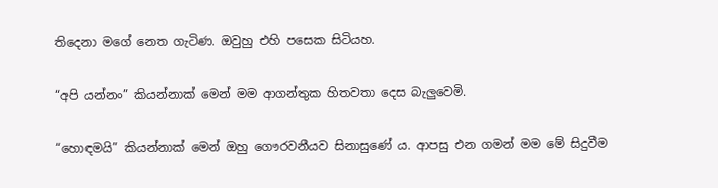තිදෙනා මගේ නෙත ගැටිණ. ඔවුහු එහි පසෙක සිටියහ.

“අපි යන්නං” කියන්නාක් මෙන් මම ආගන්තුක හිතවතා දෙස බැලුවෙමි.

“හොඳමයි” කියන්නාක් මෙන් ඔහු ගෞරවනීයව සිනාසුණේ ය. ආපසු එන ගමන් මම මේ සිදුවීම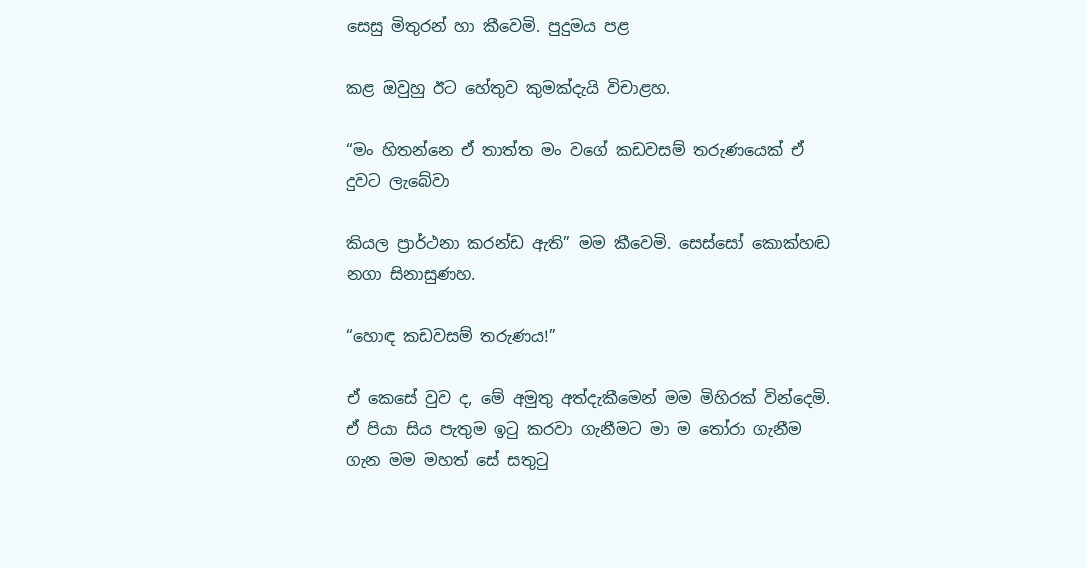සෙසු මිතුරන් හා කීවෙමි. පුදුමය පළ

කළ ඔවුහු ඊට හේතුව කුමක්දැයි විචාළහ.

“මං හිතන්නෙ ඒ තාත්ත මං වගේ කඩවසම් තරුණයෙක් ඒ දුවට ලැබේවා

කියල ප්‍රාර්ථනා කරන්ඩ ඇති” මම කීවෙමි. සෙස්සෝ කොක්හඬ නගා සිනාසුණහ.

“හොඳ කඩවසම් තරුණය!”

ඒ කෙසේ වුව ද, මේ අමුතු අත්දැකීමෙන් මම මිහිරක් වින්දෙමි. ඒ පියා සිය පැතුම ඉටු කරවා ගැනීමට මා ම තෝරා ගැනීම ගැන මම මහත් සේ සතුටු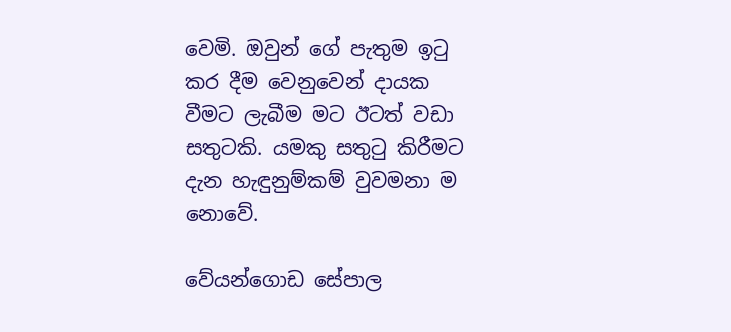වෙමි. ඔවුන් ගේ පැතුම ඉටු කර දීම වෙනුවෙන් දායක වීමට ලැබීම මට ඊටත් වඩා සතුටකි. යමකු සතුටු කිරීමට දැන හැඳුනුම්කම් වුවමනා ම නොවේ.

වේයන්ගොඩ සේපාල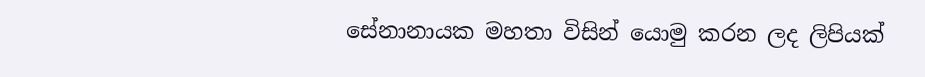සේනානායක මහතා විසින් යොමු කරන ලද ලිපියක්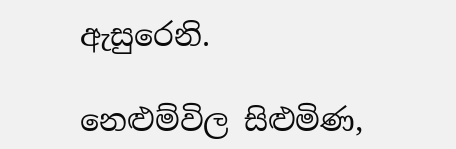ඇසුරෙනි.

නෙළුම්විල සිළුමිණ,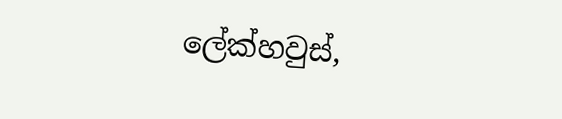ලේක්හවුස්,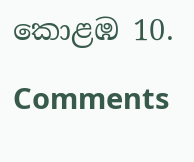කොළඹ 10.

Comments